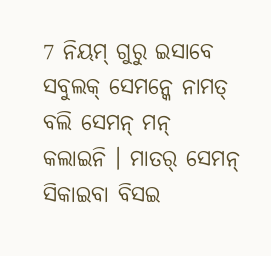7 ନିୟମ୍ ଗୁରୁ ଇସାବେ ସବୁଲକ୍ ସେମନ୍କେ ନାମତ୍ ବଲି ସେମନ୍ ମନ୍ କଲାଇନି । ମାତର୍ ସେମନ୍ ସିକାଇବା ବିସଇ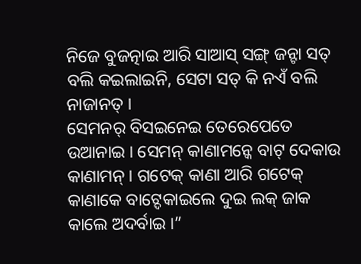ନିଜେ ବୁଜତ୍ନାଇ ଆରି ସାଆସ୍ ସଙ୍ଗ୍ ଜନ୍ଟା ସତ୍ ବଲି କଇଲାଇନି, ସେଟା ସତ୍ କି ନଏଁ ବଲି ନାଜାନତ୍ ।
ସେମନର୍ ବିସଇନେଇ ତେରେପେତେ ଉଆନାଇ । ସେମନ୍ କାଣାମନ୍କେ ବାଟ୍ ଦେକାଉ କାଣାମନ୍ । ଗଟେକ୍ କାଣା ଆରି ଗଟେକ୍ କାଣାକେ ବାଟ୍ଦେକାଇଲେ ଦୁଇ ଲକ୍ ଜାକ କାଲେ ଅଦର୍ବାଇ ।”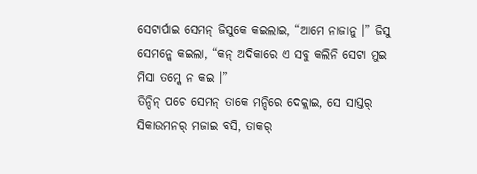ସେଟାର୍ପାଇ ସେମନ୍ ଜିସୁକେ କଇଲାଇ, “ଆମେ ନାଜାନୁ ।” ଜିସୁ ସେମନ୍କେ କଇଲା, “କନ୍ ଅଦିକାରେ ଏ ସବୁ କଲିନି ସେଟା ମୁଇ ମିସା ତମ୍କେ ନ କଇ ।”
ତିନ୍ଦିନ୍ ପଚେ ସେମନ୍ ତାକେ ମନ୍ଦିରେ ଦେକ୍ଲାଇ, ସେ ସାସ୍ତର୍ ସିକାଉମନର୍ ମଜାଇ ବସି, ତାକର୍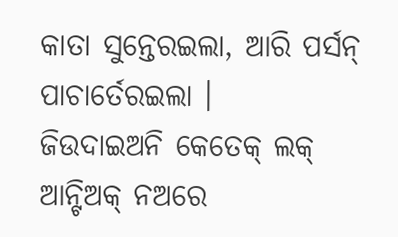କାତା ସୁନ୍ତେରଇଲା, ଆରି ପର୍ସନ୍ ପାଚାର୍ତେରଇଲା ।
ଜିଉଦାଇଅନି କେତେକ୍ ଲକ୍ ଆନ୍ଟିଅକ୍ ନଅରେ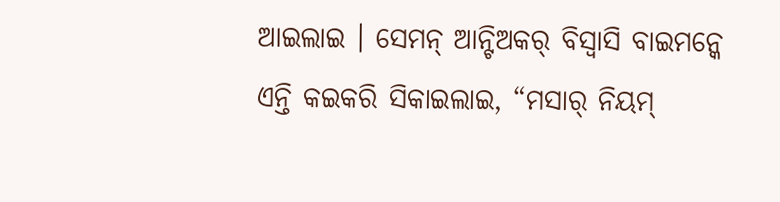ଆଇଲାଇ । ସେମନ୍ ଆନ୍ଟିଅକର୍ ବିସ୍ବାସି ବାଇମନ୍କେ ଏନ୍ତି କଇକରି ସିକାଇଲାଇ, “ମସାର୍ ନିୟମ୍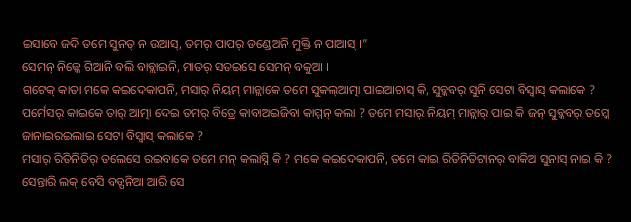ଇସାବେ ଜଦି ତମେ ସୁନତ୍ ନ ଉଆସ୍, ତମର୍ ପାପର୍ ଡଣ୍ଡେଅନି ମୁକ୍ତି ନ ପାଆସ୍ ।”
ସେମନ୍ ନିଜ୍କେ ଗିଆନି ବଲି ବାବ୍ଲାଇନି, ମାତର୍ ସତଇସେ ସେମନ୍ ବକୁଆ ।
ଗଟେକ୍ କାତା ମକେ କଇଦେକାପନି, ମସାର୍ ନିୟମ୍ ମାନ୍ଲାକେ ତମେ ସୁକଲ୍ଆତ୍ମା ପାଇଆଚାସ୍ କି, ସୁବ୍କବର୍ ସୁନି ସେଟା ବିସ୍ବାସ୍ କଲାକେ ?
ପର୍ମେସର୍ କାଇକେ ତାର୍ ଆତ୍ମା ଦେଇ ତମର୍ ବିତ୍ରେ କାବାଅଇଜିବା କାମ୍ମନ୍ କଲା ? ତମେ ମସାର୍ ନିୟମ୍ ମାନ୍ଲାର୍ ପାଇ କି ଜନ୍ ସୁବ୍କବର୍ ତମ୍କେ ଜାନାଇରଇଲାଇ ସେଟା ବିସ୍ବାସ୍ କଲାକେ ?
ମସାର୍ ରିତିନିତିର୍ ତଲେସେ ରଇବାକେ ତମେ ମନ୍ କଲାସ୍ନି କି ? ମକେ କଇଦେକାପନି, ତମେ କାଇ ରିତିନିତିଟାନର୍ ବାକିଅ ସୁନାସ୍ ନାଇ କି ?
ସେନ୍ତାରି ଲକ୍ ବେସି ବଡ୍ପନିଆ ଆରି ସେ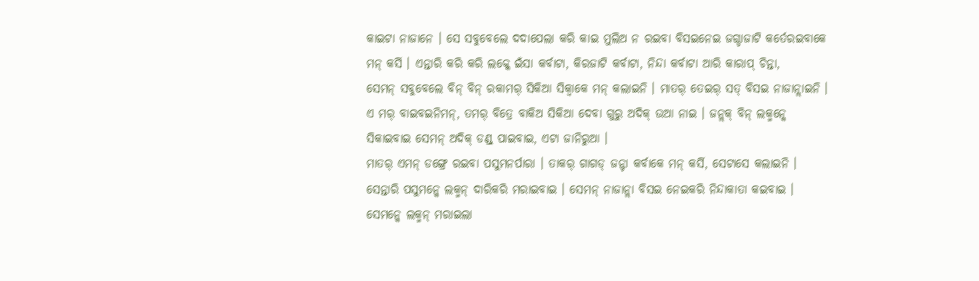କାଇଟା ନାଜାନେ । ସେ ସବୁବେଲେ ଦଦାପେଲା କରି କାଇ ମୁଲିଅ ନ ରଇବା ବିସଇନେଇ ଜଗ୍ଡାଜାଟି କର୍ତେରଇବାକେ ମନ୍ କର୍ସି । ଏନ୍ତାରି କରି କରି ଲକ୍କେ ଇଁସା କର୍ବାଟା, କିରଜାଟି କର୍ବାଟା, ନିନ୍ଦା କର୍ବାଟା ଆରି କାରାପ୍ ଚିନ୍ତା,
ସେମନ୍ ସବୁବେଲେ ବିନ୍ ବିନ୍ ରକାମର୍ ସିକିଆ ସିକ୍ବାକେ ମନ୍ କଲାଇନି । ମାତର୍ ତେଇର୍ ସତ୍ ବିସଇ ନାଜାନ୍ଲାଇନି ।
ଏ ମର୍ ବାଇବଇନିମନ୍, ତମର୍ ବିତ୍ରେ ବାକିଅ ସିକିଆ ଦେବା ଗୁରୁ ଅଦିକ୍ ଉଆ ନାଇ । ଜନ୍ଲକ୍ ବିନ୍ ଲକ୍ମନ୍କେ ସିକାଇବାଇ ସେମନ୍ ଅଦିକ୍ ଡଣ୍ଡ୍ ପାଇବାଇ, ଏଟା ଜାନିରୁଆ ।
ମାତର୍ ଏମନ୍ ଡଙ୍ଗ୍ରେ ରଇବା ପସୁମନର୍ପାରା । ତାକର୍ ଗାଗଡ୍ ଜନ୍ଟା କର୍ବାକେ ମନ୍ କର୍ସି, ସେଟାସେ କଲାଇନି । ସେନ୍ତାରି ପସୁମନ୍କେ ଲକ୍ମନ୍ ଦାରିକରି ମରାଇବାଇ । ସେମନ୍ ନାଜାନ୍ଲା ବିସଇ ନେଇକରି ନିନ୍ଦାକାତା କଇବାଇ । ସେମନ୍କେ ଲକ୍ମନ୍ ମରାଇଲା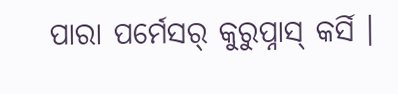ପାରା ପର୍ମେସର୍ କୁରୁପ୍ନାସ୍ କର୍ସି ।